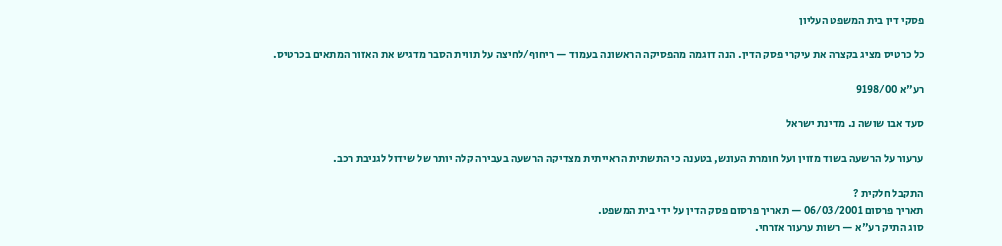פסקי דין בית המשפט העליון

כל כרטיס מציג בקצרה את עיקרי פסק הדין. הנה דוגמה מהפסיקה הראשונה בעמוד — ריחוף/לחיצה על תווית הסבר מדגיש את האזור המתאים בכרטיס.

רע"א 9198/00

סעד אבו שושה נ. מדינת ישראל

ערעור על הרשעה בשוד מזוין ועל חומרת העונש, בטענה כי התשתית הראייתית מצדיקה הרשעה בעבירה קלה יותר של שידול לגניבת רכב.

התקבל חלקית ?
תאריך פרסום 06/03/2001 — תאריך פרסום פסק הדין על ידי בית המשפט.
סוג התיק רע"א — רשות ערעור אזרחי.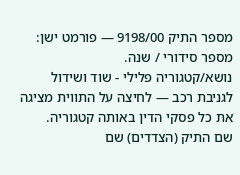מספר התיק 9198/00 — פורמט ישן: מספר סידורי / שנה.
נושא/קטגוריה פלילי - שוד ושידול לגניבת רכב — לחיצה על התווית מציגה את כל פסקי הדין באותה קטגוריה.
שם התיק (הצדדים) שם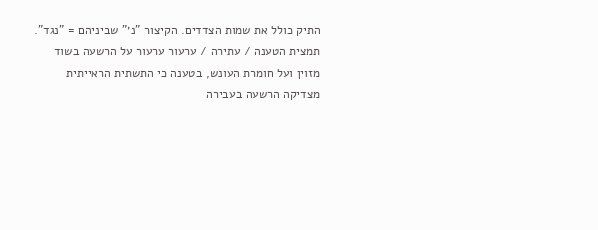התיק כולל את שמות הצדדים. הקיצור "נ׳" שביניהם = "נגד".
תמצית הטענה / עתירה / ערעור ערעור על הרשעה בשוד מזוין ועל חומרת העונש, בטענה כי התשתית הראייתית מצדיקה הרשעה בעבירה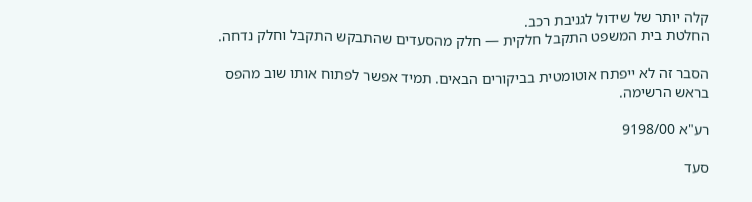קלה יותר של שידול לגניבת רכב.
החלטת בית המשפט התקבל חלקית — חלק מהסעדים שהתבקש התקבל וחלק נדחה.

הסבר זה לא ייפתח אוטומטית בביקורים הבאים. תמיד אפשר לפתוח אותו שוב מהפס בראש הרשימה.

רע"א 9198/00

סעד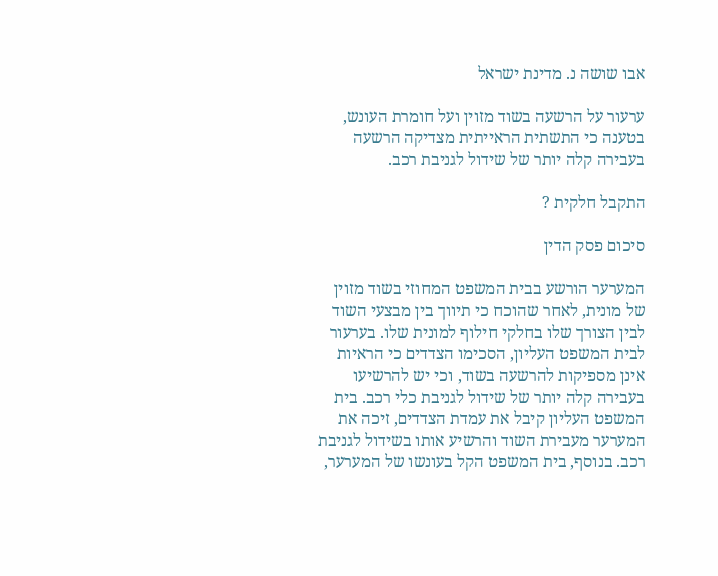אבו שושה נ. מדינת ישראל

ערעור על הרשעה בשוד מזוין ועל חומרת העונש, בטענה כי התשתית הראייתית מצדיקה הרשעה בעבירה קלה יותר של שידול לגניבת רכב.

התקבל חלקית ?

סיכום פסק הדין

המערער הורשע בבית המשפט המחוזי בשוד מזוין של מונית, לאחר שהוכח כי תיווך בין מבצעי השוד לבין הצורך שלו בחלקי חילוף למונית שלו. בערעור לבית המשפט העליון, הסכימו הצדדים כי הראיות אינן מספיקות להרשעה בשוד, וכי יש להרשיעו בעבירה קלה יותר של שידול לגניבת כלי רכב. בית המשפט העליון קיבל את עמדת הצדדים, זיכה את המערער מעבירת השוד והרשיע אותו בשידול לגניבת רכב. בנוסף, בית המשפט הקל בעונשו של המערער,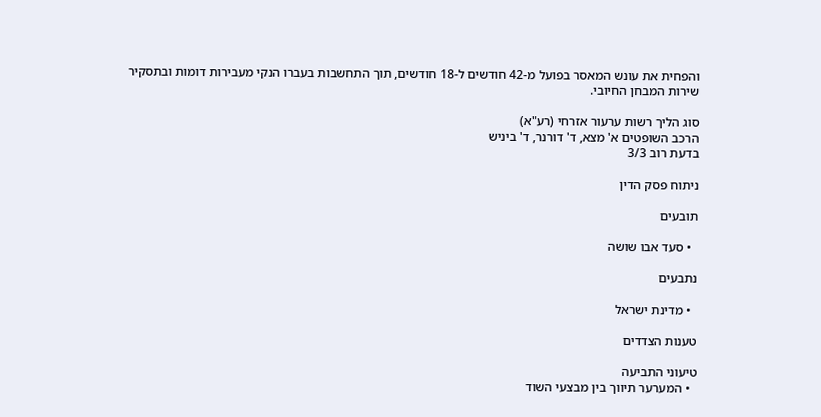והפחית את עונש המאסר בפועל מ-42 חודשים ל-18 חודשים, תוך התחשבות בעברו הנקי מעבירות דומות ובתסקיר שירות המבחן החיובי.

סוג הליך רשות ערעור אזרחי (רע"א)
הרכב השופטים א' מצא, ד' דורנר, ד' ביניש
בדעת רוב 3/3

ניתוח פסק הדין

תובעים

  • סעד אבו שושה

נתבעים

  • מדינת ישראל

טענות הצדדים

טיעוני התביעה
  • המערער תיווך בין מבצעי השוד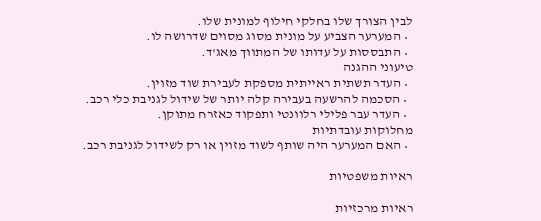לבין הצורך שלו בחלקי חילוף למונית שלו.
  • המערער הצביע על מונית מסוג מסוים שדרושה לו.
  • התבססות על עדותו של המתווך מאג'ד.
טיעוני ההגנה
  • העדר תשתית ראייתית מספקת לעבירת שוד מזוין.
  • הסכמה להרשעה בעבירה קלה יותר של שידול לגניבת כלי רכב.
  • העדר עבר פלילי רלוונטי ותפקוד כאזרח מתוקן.
מחלוקות עובדתיות
  • האם המערער היה שותף לשוד מזוין או רק לשידול לגניבת רכב.

ראיות משפטיות

ראיות מרכזיות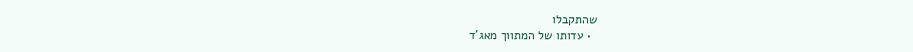שהתקבלו
  • עדותו של המתווך מאג'ד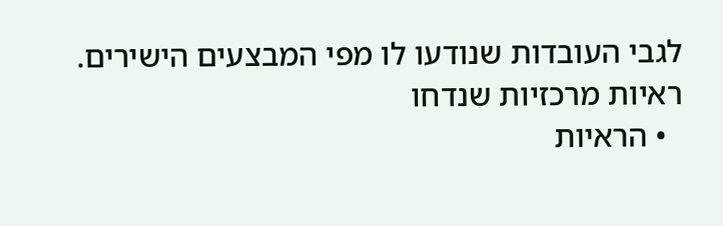לגבי העובדות שנודעו לו מפי המבצעים הישירים.
ראיות מרכזיות שנדחו
  • הראיות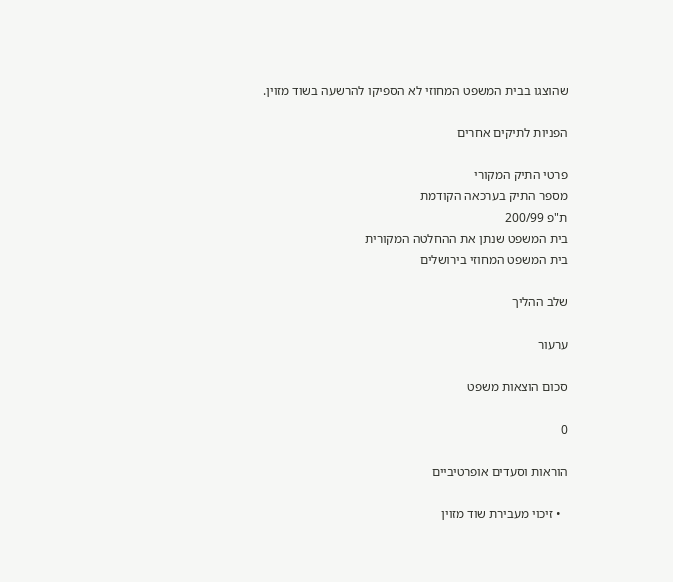שהוצגו בבית המשפט המחוזי לא הספיקו להרשעה בשוד מזוין.

הפניות לתיקים אחרים

פרטי התיק המקורי
מספר התיק בערכאה הקודמת
ת"פ 200/99
בית המשפט שנתן את ההחלטה המקורית
בית המשפט המחוזי בירושלים

שלב ההליך

ערעור

סכום הוצאות משפט

0

הוראות וסעדים אופרטיביים

  • זיכוי מעבירת שוד מזוין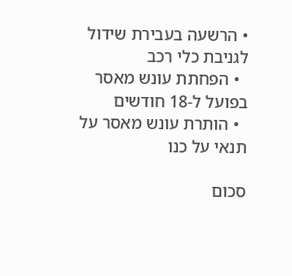• הרשעה בעבירת שידול לגניבת כלי רכב
  • הפחתת עונש מאסר בפועל ל-18 חודשים
  • הותרת עונש מאסר על תנאי על כנו

סכום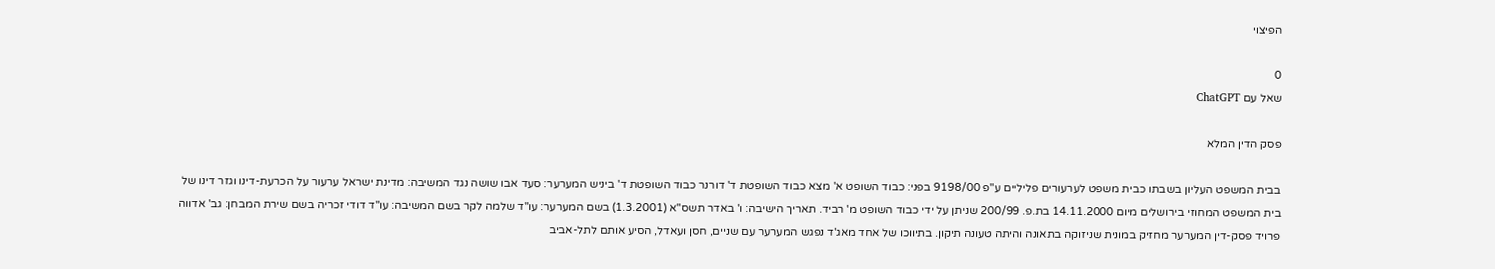הפיצוי

0
שאל עם ChatGPT

פסק הדין המלא

בבית המשפט העליון בשבתו כבית משפט לערעורים פליליים ע"פ 9198/00 בפני: כבוד השופט א' מצא כבוד השופטת ד' דורנר כבוד השופטת ד' ביניש המערער: סעד אבו שושה נגד המשיבה: מדינת ישראל ערעור על הכרעת-דינו וגזר דינו של בית המשפט המחוזי בירושלים מיום 14.11.2000 בת.פ. 200/99 שניתן על ידי כבוד השופט מ' רביד. תאריך הישיבה: ו' באדר תשס"א (1.3.2001) בשם המערער: עו"ד שלמה לקר בשם המשיבה: עו"ד דודי זכריה בשם שירת המבחן: גב' אדווה פרויד פסק-דין המערער מחזיק במונית שניזוקה בתאונה והיתה טעונה תיקון. בתיווכו של אחד מאג'ד נפגש המערער עם שניים, חסן ועאדל, הסיע אותם לתל-אביב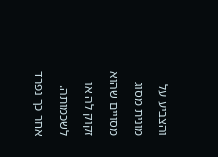והצביע על מונית מסוג מסויים שהוא זקוק לה או לשכמותה. אחר כך נפרד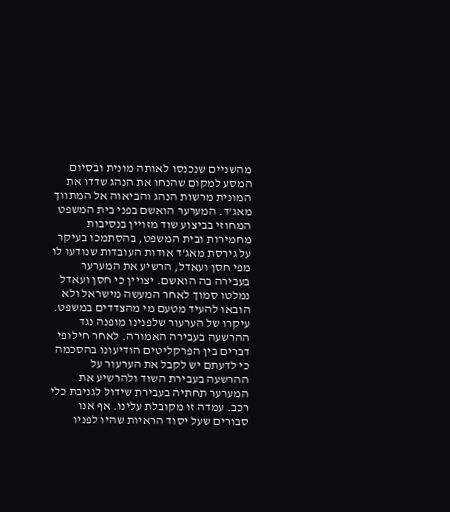מהשניים שנכנסו לאותה מונית ובסיום המסע למקום שהנחו את הנהג שדדו את המונית מרשות הנהג והביאוה אל המתווך מאג'ד. המערער הואשם בפני בית המשפט המחוזי בביצוע שוד מזויין בנסיבות מחמירות ובית המשפט, בהסתמכו בעיקר על גירסת מאג'ד אודות העובדות שנודעו לו מפי חסן ועאדל, הרשיע את המערער בעבירה בה הואשם. יצויין כי חסן ועאדל נמלטו סמוך לאחר המעשה מישראל ולא הובאו להעיד מטעם מי מהצדדים במשפט. עיקרו של הערעור שלפנינו מופנה נגד ההרשעה בעבירה האמורה. לאחר חילופי דברים בין הפרקליטים הודיעונו בהסכמה כי לדעתם יש לקבל את הערעור על ההרשעה בעבירת השוד ולהרשיע את המערער תחתיה בעבירת שידול לגניבת כלי רכב. עמדה זו מקובלת עלינו. אף אנו סבורים שעל יסוד הראיות שהיו לפניו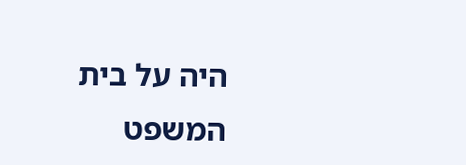היה על בית המשפט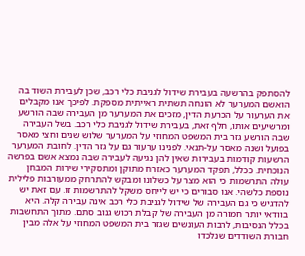להסתפק בהרשעה בעבירת שידול לגניבת כלי רכב, שכן לעבירת השוד בה הואשם המערער לא הונחה תשתית ראייתית מספקת. לפיכך אנו מקבלים את הערעור על הכרעת הדין, מזכים את המערער מן העבירה שבה הורשע ומרשיעים אותו, חלף זאת, בעבירת שידול לגניבת כלי רכב. בשל העבירה שבה הורשע גזר בית המשפט המחוזי על המערער שלוש שנים וחצי מאסר בפועל ושנה מאסר על-תנאי. לפנינו ערעור גם על גזר הדין. לחובת המערער הרשעות קודמות בעבירות שאין להן נגיעה לעבירה שבה נמצא אשם בפרשה הנוכחית. ככלל, תפקד המערער כאזרח מתוקן ומתסקירי שירות המבחן עולה התרשמות כי הוא מצר על כשלונו ומבקש להתרחק ממעורבות פלילית נוספת כלשהי. אנו סבורים כי יש לייחס משקל להתרשמות זו. עם זאת יש להדגיש כי גם העבירה של שידול לגניבת כלי רכב אינה עבירה קלה. היא בוודאי יותר חמורה מן העבירה של קבלת רכוש גנוב סתם. מתוך התחשבות בכלל הנסיבות, לרבות העונשים שגזר בית המשפט המחוזי על אלה מבין חבורת השודדים שנלכדו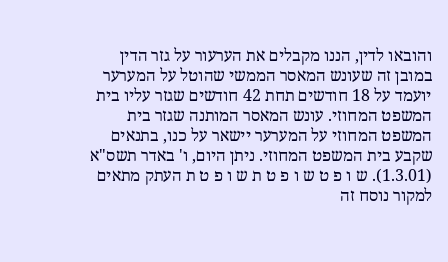והובאו לדין, הננו מקבלים את הערעור על גזר הדין במובן זה שעונש המאסר הממשי שהוטל על המערער יועמד על 18 חודשים תחת 42 חודשים שגזר עליו בית המשפט המחוזי. עונש המאסר המותנה שגזר בית המשפט המחוזי על המערער יישאר על כנו, בתנאים שקבע בית המשפט המחוזי. ניתן היום, ו' באדר תשס"א (1.3.01). ש ו פ ט ש ו פ ט ת ש ו פ ט ת העתק מתאים למקור נוסח זה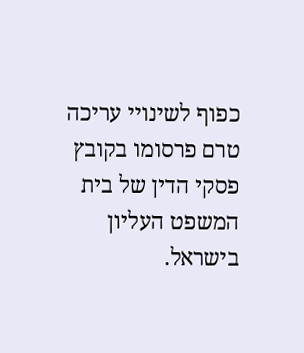כפוף לשינויי עריכה טרם פרסומו בקובץ פסקי הדין של בית המשפט העליון בישראל.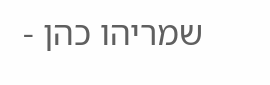שמריהו כהן -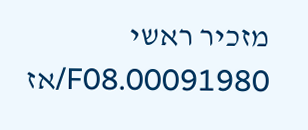מזכיר ראשי 00091980.F08/אז